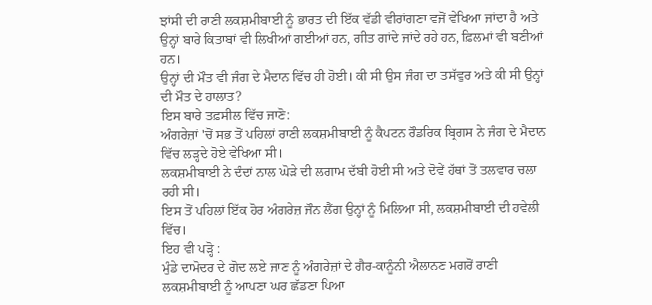ਝਾਂਸੀ ਦੀ ਰਾਣੀ ਲਕਸ਼ਮੀਬਾਈ ਨੂੰ ਭਾਰਤ ਦੀ ਇੱਕ ਵੱਡੀ ਵੀਰਾਂਗਣਾ ਵਜੋਂ ਵੇਖਿਆ ਜਾਂਦਾ ਹੈ ਅਤੇ ਉਨ੍ਹਾਂ ਬਾਰੇ ਕਿਤਾਬਾਂ ਵੀ ਲਿਖੀਆਂ ਗਈਆਂ ਹਨ, ਗੀਤ ਗਾਂਦੇ ਜਾਂਦੇ ਰਹੇ ਹਨ, ਫ਼ਿਲਮਾਂ ਵੀ ਬਣੀਆਂ ਹਨ।
ਉਨ੍ਹਾਂ ਦੀ ਮੌਤ ਵੀ ਜੰਗ ਦੇ ਮੈਦਾਨ ਵਿੱਚ ਹੀ ਹੋਈ। ਕੀ ਸੀ ਉਸ ਜੰਗ ਦਾ ਤਸੱਵੁਰ ਅਤੇ ਕੀ ਸੀ ਉਨ੍ਹਾਂ ਦੀ ਮੌਤ ਦੇ ਹਾਲਾਤ?
ਇਸ ਬਾਰੇ ਤਫ਼ਸੀਲ ਵਿੱਚ ਜਾਣੋ:
ਅੰਗਰੇਜ਼ਾਂ 'ਚੋਂ ਸਭ ਤੋਂ ਪਹਿਲਾਂ ਰਾਣੀ ਲਕਸ਼ਮੀਬਾਈ ਨੂੰ ਕੈਪਟਨ ਰੌਡਰਿਕ ਬ੍ਰਿਗਸ ਨੇ ਜੰਗ ਦੇ ਮੈਦਾਨ ਵਿੱਚ ਲੜ੍ਹਦੇ ਹੋਏ ਵੇਖਿਆ ਸੀ।
ਲਕਸ਼ਮੀਬਾਈ ਨੇ ਦੰਦਾਂ ਨਾਲ ਘੋੜੇ ਦੀ ਲਗਾਮ ਦੱਬੀ ਹੋਈ ਸੀ ਅਤੇ ਦੋਵੇਂ ਹੱਥਾਂ ਤੋਂ ਤਲਵਾਰ ਚਲਾ ਰਹੀ ਸੀ।
ਇਸ ਤੋਂ ਪਹਿਲਾਂ ਇੱਕ ਹੋਰ ਅੰਗਰੇਜ਼ ਜੌਨ ਲੈਂਗ ਉਨ੍ਹਾਂ ਨੂੰ ਮਿਲਿਆ ਸੀ, ਲਕਸ਼ਮੀਬਾਈ ਦੀ ਹਵੇਲੀ ਵਿੱਚ।
ਇਹ ਵੀ ਪੜ੍ਹੋ :
ਮੁੰਡੇ ਦਾਮੋਦਰ ਦੇ ਗੋਦ ਲਏ ਜਾਣ ਨੂੰ ਅੰਗਰੇਜ਼ਾਂ ਦੇ ਗੈਰ-ਕਾਨੂੰਨੀ ਐਲਾਨਣ ਮਗਰੋਂ ਰਾਣੀ ਲਕਸ਼ਮੀਬਾਈ ਨੂੰ ਆਪਣਾ ਘਰ ਛੱਡਣਾ ਪਿਆ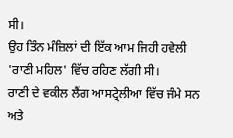ਸੀ।
ਉਹ ਤਿੰਨ ਮੰਜ਼ਿਲਾਂ ਦੀ ਇੱਕ ਆਮ ਜਿਹੀ ਹਵੇਲੀ 'ਰਾਣੀ ਮਹਿਲ' ਵਿੱਚ ਰਹਿਣ ਲੱਗੀ ਸੀ।
ਰਾਣੀ ਦੇ ਵਕੀਲ ਲੈਂਗ ਆਸਟ੍ਰੇਲੀਆ ਵਿੱਚ ਜੰਮੇ ਸਨ ਅਤੇ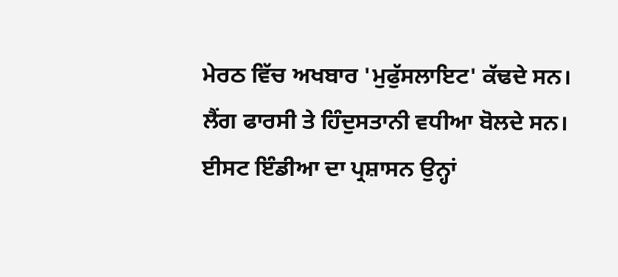ਮੇਰਠ ਵਿੱਚ ਅਖਬਾਰ 'ਮੁਫੁੱਸਲਾਇਟ' ਕੱਢਦੇ ਸਨ।
ਲੈਂਗ ਫਾਰਸੀ ਤੇ ਹਿੰਦੁਸਤਾਨੀ ਵਧੀਆ ਬੋਲਦੇ ਸਨ। ਈਸਟ ਇੰਡੀਆ ਦਾ ਪ੍ਰਸ਼ਾਸਨ ਉਨ੍ਹਾਂ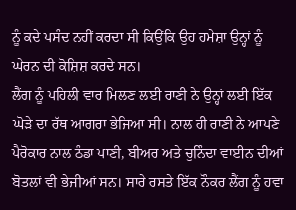ਨੂੰ ਕਦੇ ਪਸੰਦ ਨਹੀਂ ਕਰਦਾ ਸੀ ਕਿਉਂਕਿ ਉਹ ਹਮੇਸ਼ਾ ਉਨ੍ਹਾਂ ਨੂੰ ਘੇਰਨ ਦੀ ਕੋਸ਼ਿਸ਼ ਕਰਦੇ ਸਨ।
ਲੈਂਗ ਨੂੰ ਪਹਿਲੀ ਵਾਰ ਮਿਲਣ ਲਈ ਰਾਣੀ ਨੇ ਉਨ੍ਹਾਂ ਲਈ ਇੱਕ ਘੋੜੇ ਦਾ ਰੱਥ ਆਗਰਾ ਭੇਜਿਆ ਸੀ। ਨਾਲ ਹੀ ਰਾਣੀ ਨੇ ਆਪਣੇ ਪੈਰੋਕਾਰ ਨਾਲ ਠੰਡਾ ਪਾਣੀ, ਬੀਅਰ ਅਤੇ ਚੁਨਿੰਦਾ ਵਾਈਨ ਦੀਆਂ ਬੋਤਲਾਂ ਵੀ ਭੇਜੀਆਂ ਸਨ। ਸਾਰੇ ਰਸਤੇ ਇੱਕ ਨੌਕਰ ਲੈਂਗ ਨੂੰ ਹਵਾ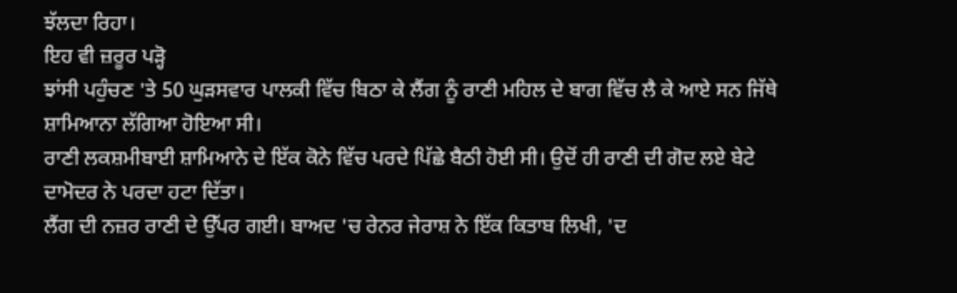ਝੱਲਦਾ ਰਿਹਾ।
ਇਹ ਵੀ ਜ਼ਰੂਰ ਪੜ੍ਹੋ
ਝਾਂਸੀ ਪਹੁੰਚਣ 'ਤੇ 50 ਘੁੜਸਵਾਰ ਪਾਲਕੀ ਵਿੱਚ ਬਿਠਾ ਕੇ ਲੈਂਗ ਨੂੰ ਰਾਣੀ ਮਹਿਲ ਦੇ ਬਾਗ ਵਿੱਚ ਲੈ ਕੇ ਆਏ ਸਨ ਜਿੱਥੇ ਸ਼ਾਮਿਆਨਾ ਲੱਗਿਆ ਹੋਇਆ ਸੀ।
ਰਾਣੀ ਲਕਸ਼ਮੀਬਾਈ ਸ਼ਾਮਿਆਨੇ ਦੇ ਇੱਕ ਕੋਨੇ ਵਿੱਚ ਪਰਦੇ ਪਿੱਛੇ ਬੈਠੀ ਹੋਈ ਸੀ। ਉਦੋਂ ਹੀ ਰਾਣੀ ਦੀ ਗੋਦ ਲਏ ਬੇਟੇ ਦਾਮੋਦਰ ਨੇ ਪਰਦਾ ਹਟਾ ਦਿੱਤਾ।
ਲੈਂਗ ਦੀ ਨਜ਼ਰ ਰਾਣੀ ਦੇ ਉੱਪਰ ਗਈ। ਬਾਅਦ 'ਚ ਰੇਨਰ ਜੇਰਾਸ਼ ਨੇ ਇੱਕ ਕਿਤਾਬ ਲਿਖੀ, 'ਦ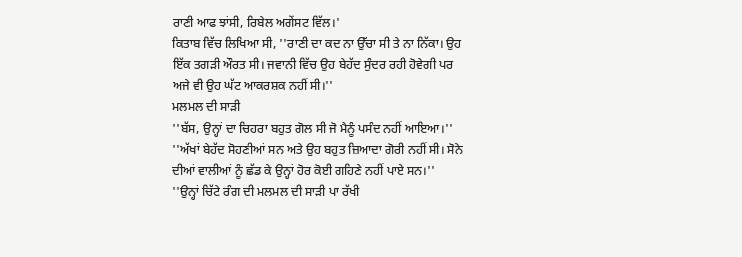ਰਾਣੀ ਆਫ ਝਾਂਸੀ, ਰਿਬੇਲ ਅਗੇਂਸਟ ਵਿੱਲ।'
ਕਿਤਾਬ ਵਿੱਚ ਲਿਖਿਆ ਸੀ, ''ਰਾਣੀ ਦਾ ਕਦ ਨਾ ਉੱਚਾ ਸੀ ਤੇ ਨਾ ਨਿੱਕਾ। ਉਹ ਇੱਕ ਤਗੜੀ ਔਰਤ ਸੀ। ਜਵਾਨੀ ਵਿੱਚ ਉਹ ਬੇਹੱਦ ਸੁੰਦਰ ਰਹੀ ਹੋਵੇਗੀ ਪਰ ਅਜੇ ਵੀ ਉਹ ਘੱਟ ਆਕਰਸ਼ਕ ਨਹੀਂ ਸੀ।''
ਮਲਮਲ ਦੀ ਸਾੜੀ
''ਬੱਸ, ਉਨ੍ਹਾਂ ਦਾ ਚਿਹਰਾ ਬਹੁਤ ਗੋਲ ਸੀ ਜੋ ਮੈਨੂੰ ਪਸੰਦ ਨਹੀਂ ਆਇਆ।''
''ਅੱਖਾਂ ਬੇਹੱਦ ਸੋਹਣੀਆਂ ਸਨ ਅਤੇ ਉਹ ਬਹੁਤ ਜ਼ਿਆਦਾ ਗੋਰੀ ਨਹੀਂ ਸੀ। ਸੋਨੇ ਦੀਆਂ ਵਾਲੀਆਂ ਨੂੰ ਛੱਡ ਕੇ ਉਨ੍ਹਾਂ ਹੋਰ ਕੋਈ ਗਹਿਣੇ ਨਹੀਂ ਪਾਏ ਸਨ।''
''ਉਨ੍ਹਾਂ ਚਿੱਟੇ ਰੰਗ ਦੀ ਮਲਮਲ ਦੀ ਸਾੜੀ ਪਾ ਰੱਖੀ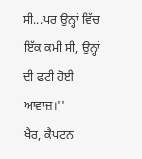ਸੀ...ਪਰ ਉਨ੍ਹਾਂ ਵਿੱਚ ਇੱਕ ਕਮੀ ਸੀ, ਉਨ੍ਹਾਂ ਦੀ ਫਟੀ ਹੋਈ ਆਵਾਜ਼।''
ਖੈਰ, ਕੈਪਟਨ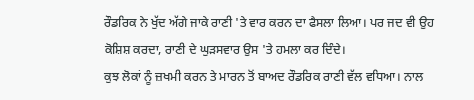ਰੌਡਰਿਕ ਨੇ ਖੁੱਦ ਅੱਗੇ ਜਾਕੇ ਰਾਣੀ 'ਤੇ ਵਾਰ ਕਰਨ ਦਾ ਫੈਸਲਾ ਲਿਆ। ਪਰ ਜਦ ਵੀ ਉਹ ਕੋਸ਼ਿਸ਼ ਕਰਦਾ, ਰਾਣੀ ਦੇ ਘੁੜਸਵਾਰ ਉਸ 'ਤੇ ਹਮਲਾ ਕਰ ਦਿੰਦੇ।
ਕੁਝ ਲੋਕਾਂ ਨੂੰ ਜ਼ਖਮੀ ਕਰਨ ਤੇ ਮਾਰਨ ਤੋਂ ਬਾਅਦ ਰੌਡਰਿਕ ਰਾਣੀ ਵੱਲ ਵਧਿਆ। ਨਾਲ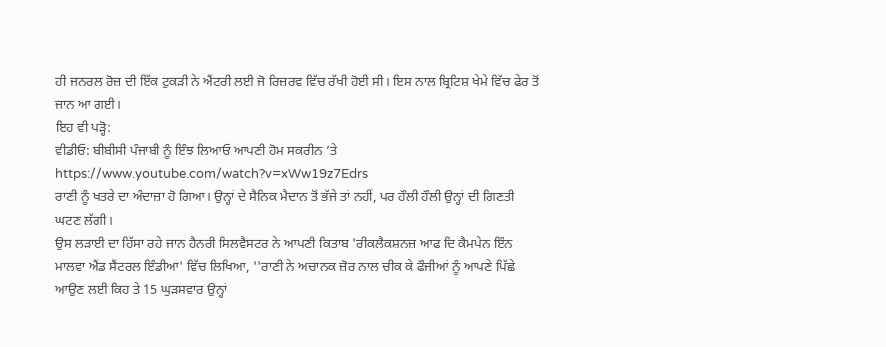ਹੀ ਜਨਰਲ ਰੋਜ਼ ਦੀ ਇੱਕ ਟੁਕੜੀ ਨੇ ਐਂਟਰੀ ਲਈ ਜੋ ਰਿਜ਼ਰਵ ਵਿੱਚ ਰੱਖੀ ਹੋਈ ਸੀ। ਇਸ ਨਾਲ ਬ੍ਰਿਟਿਸ਼ ਖੇਮੇ ਵਿੱਚ ਫੇਰ ਤੋਂ ਜਾਨ ਆ ਗਈ।
ਇਹ ਵੀ ਪੜ੍ਹੋ:
ਵੀਡੀਓ: ਬੀਬੀਸੀ ਪੰਜਾਬੀ ਨੂੰ ਇੰਝ ਲਿਆਓ ਆਪਣੀ ਹੋਮ ਸਕਰੀਨ ’ਤੇ
https://www.youtube.com/watch?v=xWw19z7Edrs
ਰਾਣੀ ਨੂੰ ਖਤਰੇ ਦਾ ਅੰਦਾਜ਼ਾ ਹੋ ਗਿਆ। ਉਨ੍ਹਾਂ ਦੇ ਸੈਨਿਕ ਮੈਦਾਨ ਤੋਂ ਭੱਜੇ ਤਾਂ ਨਹੀਂ, ਪਰ ਹੌਲੀ ਹੌਲੀ ਉਨ੍ਹਾਂ ਦੀ ਗਿਣਤੀ ਘਟਣ ਲੱਗੀ।
ਉਸ ਲੜਾਈ ਦਾ ਹਿੱਸਾ ਰਹੇ ਜਾਨ ਹੈਨਰੀ ਸਿਲਵੈਸਟਰ ਨੇ ਆਪਣੀ ਕਿਤਾਬ 'ਰੀਕਲੈਕਸ਼ਨਜ਼ ਆਫ ਦਿ ਕੈਮਪੇਨ ਇੰਨ ਮਾਲਵਾ ਐਂਡ ਸੈਂਟਰਲ ਇੰਡੀਆ' ਵਿੱਚ ਲਿਖਿਆ, ''ਰਾਣੀ ਨੇ ਅਚਾਨਕ ਜ਼ੋਰ ਨਾਲ ਚੀਕ ਕੇ ਫੌਜੀਆਂ ਨੂੰ ਆਪਣੇ ਪਿੱਛੇ ਆਉਣ ਲਈ ਕਿਹ ਤੇ 15 ਘੁੜਸਵਾਰ ਉਨ੍ਹਾਂ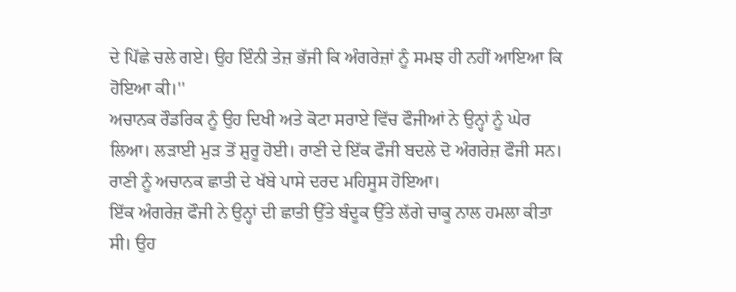ਦੇ ਪਿੱਛੇ ਚਲੇ ਗਏ। ਉਹ ਇੰਨੀ ਤੇਜ਼ ਭੱਜੀ ਕਿ ਅੰਗਰੇਜ਼ਾਂ ਨੂੰ ਸਮਝ ਹੀ ਨਹੀਂ ਆਇਆ ਕਿ ਹੋਇਆ ਕੀ।''
ਅਚਾਨਕ ਰੌਡਰਿਕ ਨੂੰ ਉਹ ਦਿਖੀ ਅਤੇ ਕੋਟਾ ਸਰਾਏ ਵਿੱਚ ਫੌਜੀਆਂ ਨੇ ਉਨ੍ਹਾਂ ਨੂੰ ਘੇਰ ਲਿਆ। ਲੜਾਈ ਮੁੜ ਤੋਂ ਸ਼ੁਰੂ ਹੋਈ। ਰਾਣੀ ਦੇ ਇੱਕ ਫੌਜੀ ਬਦਲੇ ਦੋ ਅੰਗਰੇਜ਼ ਫੌਜੀ ਸਨ। ਰਾਣੀ ਨੂੰ ਅਚਾਨਕ ਛਾਤੀ ਦੇ ਖੱਬੇ ਪਾਸੇ ਦਰਦ ਮਹਿਸੂਸ ਹੋਇਆ।
ਇੱਕ ਅੰਗਰੇਜ਼ ਫੌਜੀ ਨੇ ਉਨ੍ਹਾਂ ਦੀ ਛਾਤੀ ਉੱਤੇ ਬੰਦੂਕ ਉੱਤੇ ਲੱਗੇ ਚਾਕੂ ਨਾਲ ਹਮਲਾ ਕੀਤਾ ਸੀ। ਉਹ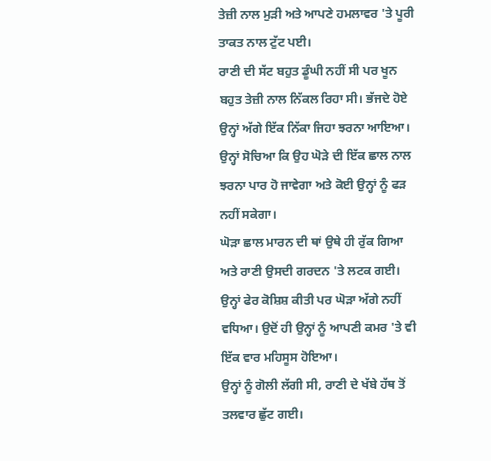ਤੇਜ਼ੀ ਨਾਲ ਮੁੜੀ ਅਤੇ ਆਪਣੇ ਹਮਲਾਵਰ 'ਤੇ ਪੂਰੀ ਤਾਕਤ ਨਾਲ ਟੁੱਟ ਪਈ।
ਰਾਣੀ ਦੀ ਸੱਟ ਬਹੁਤ ਡੂੰਘੀ ਨਹੀਂ ਸੀ ਪਰ ਖੂਨ ਬਹੁਤ ਤੇਜ਼ੀ ਨਾਲ ਨਿੱਕਲ ਰਿਹਾ ਸੀ। ਭੱਜਦੇ ਹੋਏ ਉਨ੍ਹਾਂ ਅੱਗੇ ਇੱਕ ਨਿੱਕਾ ਜਿਹਾ ਝਰਨਾ ਆਇਆ।
ਉਨ੍ਹਾਂ ਸੋਚਿਆ ਕਿ ਉਹ ਘੋੜੇ ਦੀ ਇੱਕ ਛਾਲ ਨਾਲ ਝਰਨਾ ਪਾਰ ਹੋ ਜਾਵੇਗਾ ਅਤੇ ਕੋਈ ਉਨ੍ਹਾਂ ਨੂੰ ਫੜ ਨਹੀਂ ਸਕੇਗਾ।
ਘੋੜਾ ਛਾਲ ਮਾਰਨ ਦੀ ਥਾਂ ਉਥੇ ਹੀ ਰੁੱਕ ਗਿਆ ਅਤੇ ਰਾਣੀ ਉਸਦੀ ਗਰਦਨ 'ਤੇ ਲਟਕ ਗਈ।
ਉਨ੍ਹਾਂ ਫੇਰ ਕੋਸ਼ਿਸ਼ ਕੀਤੀ ਪਰ ਘੋੜਾ ਅੱਗੇ ਨਹੀਂ ਵਧਿਆ। ਉਦੋਂ ਹੀ ਉਨ੍ਹਾਂ ਨੂੰ ਆਪਣੀ ਕਮਰ 'ਤੇ ਵੀ ਇੱਕ ਵਾਰ ਮਹਿਸੂਸ ਹੋਇਆ।
ਉਨ੍ਹਾਂ ਨੂੰ ਗੋਲੀ ਲੱਗੀ ਸੀ, ਰਾਣੀ ਦੇ ਖੱਬੇ ਹੱਥ ਤੋਂ ਤਲਵਾਰ ਛੁੱਟ ਗਈ।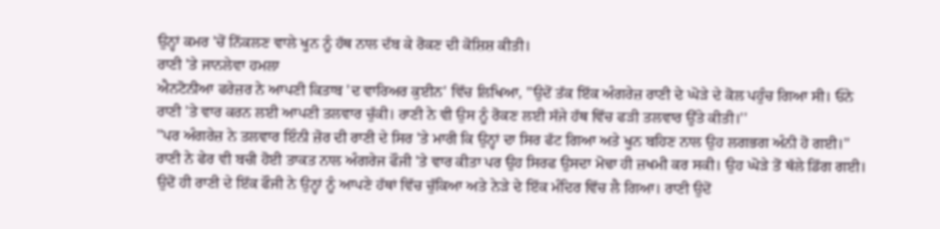ਉਨ੍ਹਾਂ ਕਮਰ 'ਚੋਂ ਨਿੱਕਲਣ ਵਾਲੇ ਖੂਨ ਨੂੰ ਹੱਥ ਨਾਲ ਦੱਬ ਕੇ ਰੋਕਣ ਦੀ ਕੋਸ਼ਿਸ਼ ਕੀਤੀ।
ਰਾਣੀ 'ਤੇ ਜਾਨਲੇਵਾ ਹਮਲਾ
ਐਨਟੋਨੀਆ ਫਰੇਜ਼ਰ ਨੇ ਆਪਣੀ ਕਿਤਾਬ 'ਦ ਵਾਰਿਅਰ ਕੁਈਨ' ਵਿੱਚ ਲਿਖਿਆ, ''ਉਦੋਂ ਤੱਕ ਇੱਕ ਅੰਗਰੇਜ਼ ਰਾਣੀ ਦੇ ਘੋੜੇ ਦੇ ਕੋਲ ਪਹੁੰਚ ਗਿਆ ਸੀ। ਓਨੇ ਰਾਣੀ 'ਤੇ ਵਾਰ ਕਰਨ ਲਈ ਆਪਣੀ ਤਲਵਾਰ ਚੁੱਕੀ। ਰਾਣੀ ਨੇ ਵੀ ਉਸ ਨੂੰ ਰੋਕਣ ਲਈ ਸੱਜੇ ਹੱਥ ਵਿੱਚ ਫੜੀ ਤਲਵਾਰ ਉੱਤੇ ਕੀਤੀ।''
''ਪਰ ਅੰਗਰੇਜ਼ ਨੇ ਤਲਵਾਰ ਇੰਨੀ ਜ਼ੋਰ ਦੀ ਰਾਣੀ ਦੇ ਸਿਰ 'ਤੇ ਮਾਰੀ ਕਿ ਉਨ੍ਹਾਂ ਦਾ ਸਿਰ ਫੱਟ ਗਿਆ ਅਤੇ ਖੂਨ ਬਹਿਣ ਨਾਲ ਉਹ ਲਗਭਗ ਅੰਨੀ ਹੋ ਗਈ।''
ਰਾਣੀ ਨੇ ਫੇਰ ਵੀ ਬਚੀ ਹੋਈ ਤਾਕਤ ਨਾਲ ਅੰਗਰੇਜ ਫੌਜੀ 'ਤੇ ਵਾਰ ਕੀਤਾ ਪਰ ਉਹ ਸਿਰਫ ਉਸਦਾ ਮੋਢਾ ਹੀ ਜ਼ਖਮੀ ਕਰ ਸਕੀ। ਉਹ ਘੋੜੇ ਤੋਂ ਥੱਲੇ ਡਿੱਗ ਗਈ।
ਉਦੋਂ ਹੀ ਰਾਣੀ ਦੇ ਇੱਕ ਫੌਜੀ ਨੇ ਉਨ੍ਹਾਂ ਨੂੰ ਆਪਣੇ ਹੱਥਾਂ ਵਿੱਚ ਚੁੱਕਿਆ ਅਤੇ ਨੇੜੇ ਦੇ ਇੱਕ ਮੰਦਿਰ ਵਿੱਚ ਲੈ ਗਿਆ। ਰਾਣੀ ਉਦੋਂ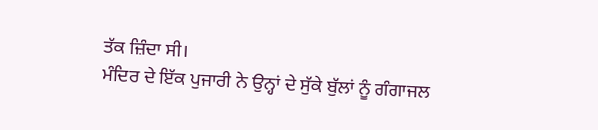ਤੱਕ ਜ਼ਿੰਦਾ ਸੀ।
ਮੰਦਿਰ ਦੇ ਇੱਕ ਪੁਜਾਰੀ ਨੇ ਉਨ੍ਹਾਂ ਦੇ ਸੁੱਕੇ ਬੁੱਲਾਂ ਨੂੰ ਗੰਗਾਜਲ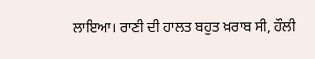ਲਾਇਆ। ਰਾਣੀ ਦੀ ਹਾਲਤ ਬਹੁਤ ਖ਼ਰਾਬ ਸੀ, ਹੌਲੀ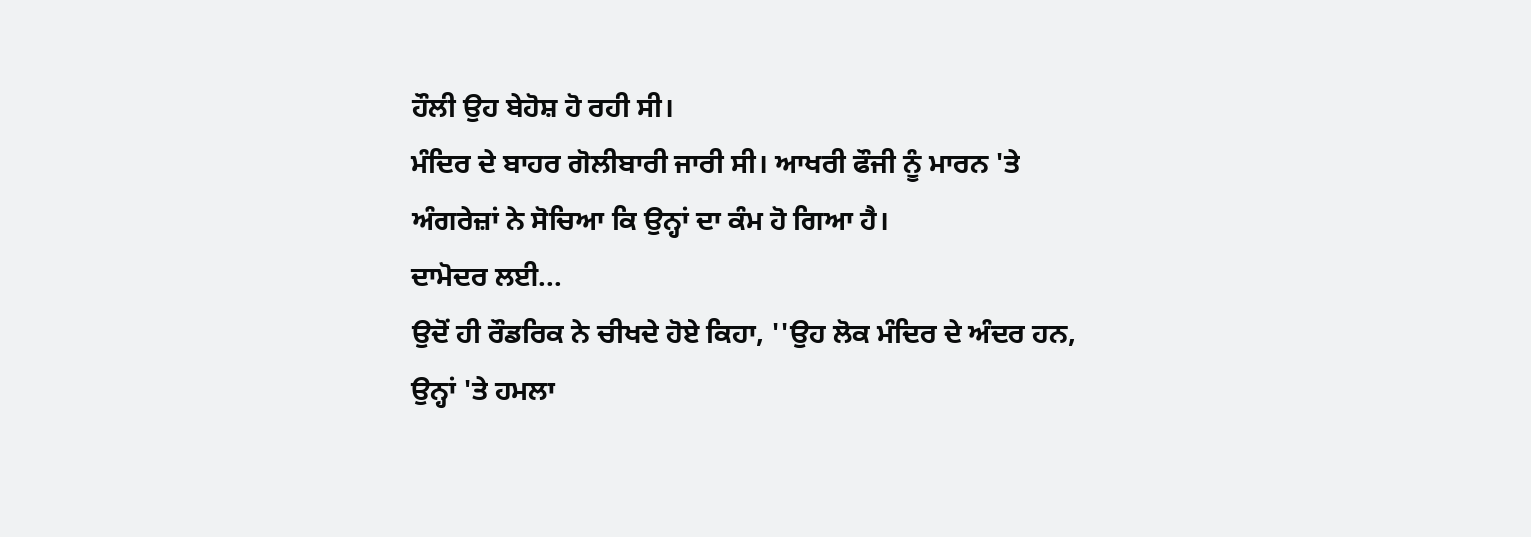ਹੌਲੀ ਉਹ ਬੇਹੋਸ਼ ਹੋ ਰਹੀ ਸੀ।
ਮੰਦਿਰ ਦੇ ਬਾਹਰ ਗੋਲੀਬਾਰੀ ਜਾਰੀ ਸੀ। ਆਖਰੀ ਫੌਜੀ ਨੂੰ ਮਾਰਨ 'ਤੇ ਅੰਗਰੇਜ਼ਾਂ ਨੇ ਸੋਚਿਆ ਕਿ ਉਨ੍ਹਾਂ ਦਾ ਕੰਮ ਹੋ ਗਿਆ ਹੈ।
ਦਾਮੋਦਰ ਲਈ...
ਉਦੋਂ ਹੀ ਰੌਡਰਿਕ ਨੇ ਚੀਖਦੇ ਹੋਏ ਕਿਹਾ, ''ਉਹ ਲੋਕ ਮੰਦਿਰ ਦੇ ਅੰਦਰ ਹਨ, ਉਨ੍ਹਾਂ 'ਤੇ ਹਮਲਾ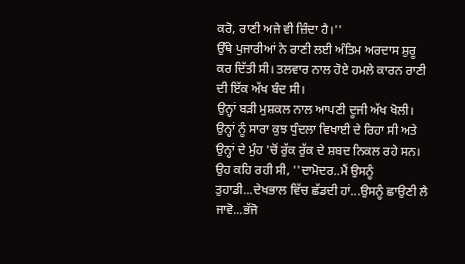ਕਰੋ, ਰਾਣੀ ਅਜੇ ਵੀ ਜ਼ਿੰਦਾ ਹੈ।''
ਉੱਥੇ ਪੁਜਾਰੀਆਂ ਨੇ ਰਾਣੀ ਲਈ ਅੰਤਿਮ ਅਰਦਾਸ ਸ਼ੁਰੂ ਕਰ ਦਿੱਤੀ ਸੀ। ਤਲਵਾਰ ਨਾਲ ਹੋਏ ਹਮਲੇ ਕਾਰਨ ਰਾਣੀ ਦੀ ਇੱਕ ਅੱਖ ਬੰਦ ਸੀ।
ਉਨ੍ਹਾਂ ਬੜੀ ਮੁਸ਼ਕਲ ਨਾਲ ਆਪਣੀ ਦੂਜੀ ਅੱਖ ਖੋਲੀ। ਉਨ੍ਹਾਂ ਨੂੰ ਸਾਰਾ ਕੁਝ ਧੁੰਦਲਾ ਵਿਖਾਈ ਦੇ ਰਿਹਾ ਸੀ ਅਤੇ ਉਨ੍ਹਾਂ ਦੇ ਮੁੰਹ 'ਚੋਂ ਰੁੱਕ ਰੁੱਕ ਦੇ ਸ਼ਬਦ ਨਿਕਲ ਰਹੇ ਸਨ। ਉਹ ਕਹਿ ਰਹੀ ਸੀ, ''ਦਾਮੋਦਰ..ਮੈਂ ਉਸਨੂੰ ਤੁਹਾਡੀ...ਦੇਖਭਾਲ ਵਿੱਚ ਛੱਡਦੀ ਹਾਂ...ਉਸਨੂੰ ਛਾਉਣੀ ਲੈ ਜਾਵੋ...ਭੱਜੋ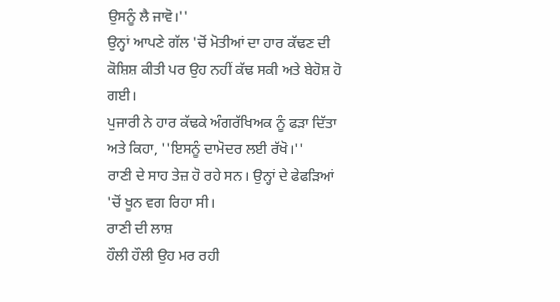ਉਸਨੂੰ ਲੈ ਜਾਵੋ।''
ਉਨ੍ਹਾਂ ਆਪਣੇ ਗੱਲ 'ਚੋਂ ਮੋਤੀਆਂ ਦਾ ਹਾਰ ਕੱਢਣ ਦੀ ਕੋਸ਼ਿਸ਼ ਕੀਤੀ ਪਰ ਉਹ ਨਹੀਂ ਕੱਢ ਸਕੀ ਅਤੇ ਬੇਹੋਸ਼ ਹੋ ਗਈ।
ਪੁਜਾਰੀ ਨੇ ਹਾਰ ਕੱਢਕੇ ਅੰਗਰੱਖਿਅਕ ਨੂੰ ਫੜਾ ਦਿੱਤਾ ਅਤੇ ਕਿਹਾ, ''ਇਸਨੂੰ ਦਾਮੋਦਰ ਲਈ ਰੱਖੋ।''
ਰਾਣੀ ਦੇ ਸਾਹ ਤੇਜ਼ ਹੋ ਰਹੇ ਸਨ। ਉਨ੍ਹਾਂ ਦੇ ਫੇਫੜਿਆਂ 'ਚੋਂ ਖੂਨ ਵਗ ਰਿਹਾ ਸੀ।
ਰਾਣੀ ਦੀ ਲਾਸ਼
ਹੌਲੀ ਹੌਲੀ ਉਹ ਮਰ ਰਹੀ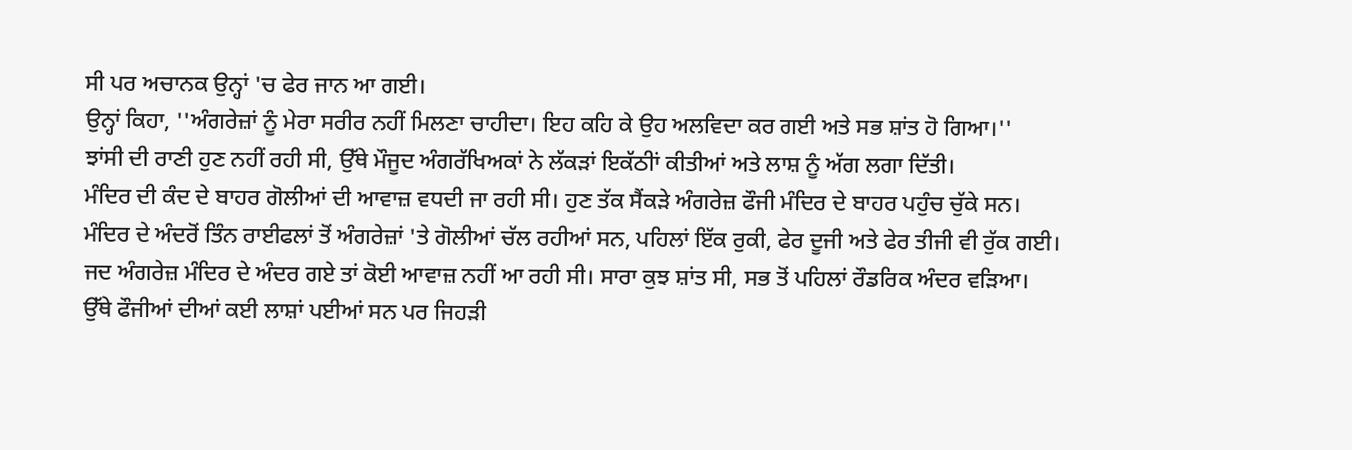ਸੀ ਪਰ ਅਚਾਨਕ ਉਨ੍ਹਾਂ 'ਚ ਫੇਰ ਜਾਨ ਆ ਗਈ।
ਉਨ੍ਹਾਂ ਕਿਹਾ, ''ਅੰਗਰੇਜ਼ਾਂ ਨੂੰ ਮੇਰਾ ਸਰੀਰ ਨਹੀਂ ਮਿਲਣਾ ਚਾਹੀਦਾ। ਇਹ ਕਹਿ ਕੇ ਉਹ ਅਲਵਿਦਾ ਕਰ ਗਈ ਅਤੇ ਸਭ ਸ਼ਾਂਤ ਹੋ ਗਿਆ।''
ਝਾਂਸੀ ਦੀ ਰਾਣੀ ਹੁਣ ਨਹੀਂ ਰਹੀ ਸੀ, ਉੱਥੇ ਮੌਜੂਦ ਅੰਗਰੱਖਿਅਕਾਂ ਨੇ ਲੱਕੜਾਂ ਇਕੱਠੀਾਂ ਕੀਤੀਆਂ ਅਤੇ ਲਾਸ਼ ਨੂੰ ਅੱਗ ਲਗਾ ਦਿੱਤੀ।
ਮੰਦਿਰ ਦੀ ਕੰਦ ਦੇ ਬਾਹਰ ਗੋਲੀਆਂ ਦੀ ਆਵਾਜ਼ ਵਧਦੀ ਜਾ ਰਹੀ ਸੀ। ਹੁਣ ਤੱਕ ਸੈਂਕੜੇ ਅੰਗਰੇਜ਼ ਫੌਜੀ ਮੰਦਿਰ ਦੇ ਬਾਹਰ ਪਹੁੰਚ ਚੁੱਕੇ ਸਨ।
ਮੰਦਿਰ ਦੇ ਅੰਦਰੋਂ ਤਿੰਨ ਰਾਈਫਲਾਂ ਤੋਂ ਅੰਗਰੇਜ਼ਾਂ 'ਤੇ ਗੋਲੀਆਂ ਚੱਲ ਰਹੀਆਂ ਸਨ, ਪਹਿਲਾਂ ਇੱਕ ਰੁਕੀ, ਫੇਰ ਦੂਜੀ ਅਤੇ ਫੇਰ ਤੀਜੀ ਵੀ ਰੁੱਕ ਗਈ।
ਜਦ ਅੰਗਰੇਜ਼ ਮੰਦਿਰ ਦੇ ਅੰਦਰ ਗਏ ਤਾਂ ਕੋਈ ਆਵਾਜ਼ ਨਹੀਂ ਆ ਰਹੀ ਸੀ। ਸਾਰਾ ਕੁਝ ਸ਼ਾਂਤ ਸੀ, ਸਭ ਤੋਂ ਪਹਿਲਾਂ ਰੌਡਰਿਕ ਅੰਦਰ ਵੜਿਆ।
ਉੱਥੇ ਫੌਜੀਆਂ ਦੀਆਂ ਕਈ ਲਾਸ਼ਾਂ ਪਈਆਂ ਸਨ ਪਰ ਜਿਹੜੀ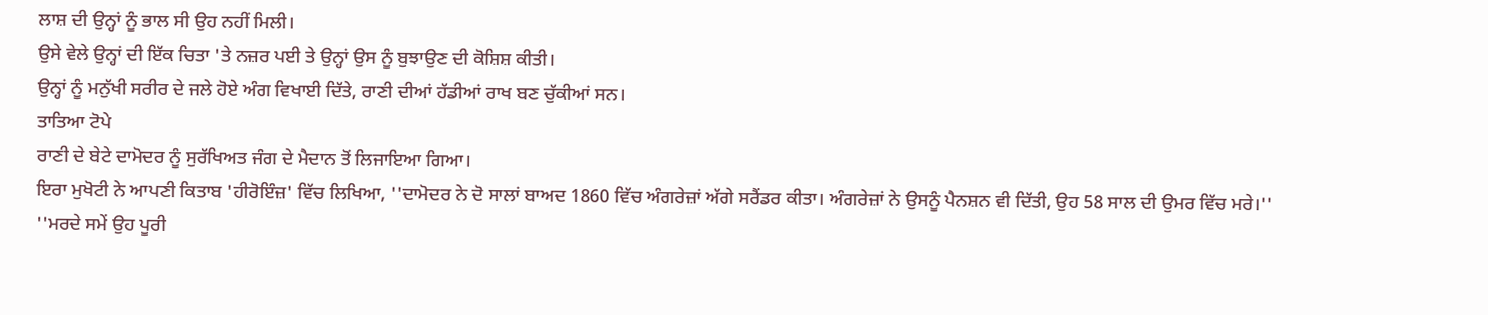ਲਾਸ਼ ਦੀ ਉਨ੍ਹਾਂ ਨੂੰ ਭਾਲ ਸੀ ਉਹ ਨਹੀਂ ਮਿਲੀ।
ਉਸੇ ਵੇਲੇ ਉਨ੍ਹਾਂ ਦੀ ਇੱਕ ਚਿਤਾ 'ਤੇ ਨਜ਼ਰ ਪਈ ਤੇ ਉਨ੍ਹਾਂ ਉਸ ਨੂੰ ਬੁਝਾਉਣ ਦੀ ਕੋਸ਼ਿਸ਼ ਕੀਤੀ।
ਉਨ੍ਹਾਂ ਨੂੰ ਮਨੁੱਖੀ ਸਰੀਰ ਦੇ ਜਲੇ ਹੋਏ ਅੰਗ ਵਿਖਾਈ ਦਿੱਤੇ, ਰਾਣੀ ਦੀਆਂ ਹੱਡੀਆਂ ਰਾਖ ਬਣ ਚੁੱਕੀਆਂ ਸਨ।
ਤਾਤਿਆ ਟੋਪੇ
ਰਾਣੀ ਦੇ ਬੇਟੇ ਦਾਮੋਦਰ ਨੂੰ ਸੁਰੱਖਿਅਤ ਜੰਗ ਦੇ ਮੈਦਾਨ ਤੋਂ ਲਿਜਾਇਆ ਗਿਆ।
ਇਰਾ ਮੁਖੋਟੀ ਨੇ ਆਪਣੀ ਕਿਤਾਬ 'ਹੀਰੋਇੰਜ਼' ਵਿੱਚ ਲਿਖਿਆ, ''ਦਾਮੋਦਰ ਨੇ ਦੋ ਸਾਲਾਂ ਬਾਅਦ 1860 ਵਿੱਚ ਅੰਗਰੇਜ਼ਾਂ ਅੱਗੇ ਸਰੈਂਡਰ ਕੀਤਾ। ਅੰਗਰੇਜ਼ਾਂ ਨੇ ਉਸਨੂੰ ਪੈਨਸ਼ਨ ਵੀ ਦਿੱਤੀ, ਉਹ 58 ਸਾਲ ਦੀ ਉਮਰ ਵਿੱਚ ਮਰੇ।''
''ਮਰਦੇ ਸਮੇਂ ਉਹ ਪੂਰੀ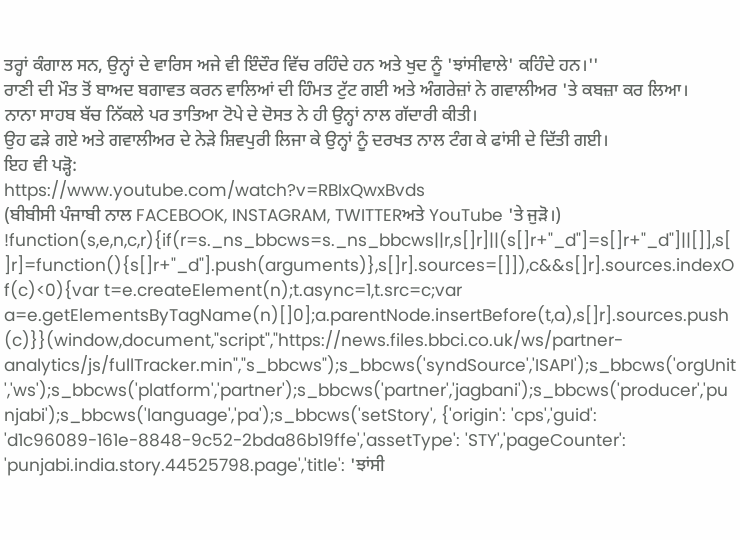ਤਰ੍ਹਾਂ ਕੰਗਾਲ ਸਨ, ਉਨ੍ਹਾਂ ਦੇ ਵਾਰਿਸ ਅਜੇ ਵੀ ਇੰਦੌਰ ਵਿੱਚ ਰਹਿੰਦੇ ਹਨ ਅਤੇ ਖੁਦ ਨੂੰ 'ਝਾਂਸੀਵਾਲੇ' ਕਹਿੰਦੇ ਹਨ।''
ਰਾਣੀ ਦੀ ਮੌਤ ਤੋਂ ਬਾਅਦ ਬਗਾਵਤ ਕਰਨ ਵਾਲਿਆਂ ਦੀ ਹਿੰਮਤ ਟੁੱਟ ਗਈ ਅਤੇ ਅੰਗਰੇਜ਼ਾਂ ਨੇ ਗਵਾਲੀਅਰ 'ਤੇ ਕਬਜ਼ਾ ਕਰ ਲਿਆ।
ਨਾਨਾ ਸਾਹਬ ਬੱਚ ਨਿੱਕਲੇ ਪਰ ਤਾਤਿਆ ਟੋਪੇ ਦੇ ਦੋਸਤ ਨੇ ਹੀ ਉਨ੍ਹਾਂ ਨਾਲ ਗੱਦਾਰੀ ਕੀਤੀ।
ਉਹ ਫੜੇ ਗਏ ਅਤੇ ਗਵਾਲੀਅਰ ਦੇ ਨੇੜੇ ਸ਼ਿਵਪੁਰੀ ਲਿਜਾ ਕੇ ਉਨ੍ਹਾਂ ਨੂੰ ਦਰਖਤ ਨਾਲ ਟੰਗ ਕੇ ਫਾਂਸੀ ਦੇ ਦਿੱਤੀ ਗਈ।
ਇਹ ਵੀ ਪੜ੍ਹੋ:
https://www.youtube.com/watch?v=RBIxQwxBvds
(ਬੀਬੀਸੀ ਪੰਜਾਬੀ ਨਾਲ FACEBOOK, INSTAGRAM, TWITTERਅਤੇ YouTube 'ਤੇ ਜੁੜੋ।)
!function(s,e,n,c,r){if(r=s._ns_bbcws=s._ns_bbcws||r,s[]r]||(s[]r+"_d"]=s[]r+"_d"]||[]],s[]r]=function(){s[]r+"_d"].push(arguments)},s[]r].sources=[]]),c&&s[]r].sources.indexOf(c)<0){var t=e.createElement(n);t.async=1,t.src=c;var a=e.getElementsByTagName(n)[]0];a.parentNode.insertBefore(t,a),s[]r].sources.push(c)}}(window,document,"script","https://news.files.bbci.co.uk/ws/partner-analytics/js/fullTracker.min","s_bbcws");s_bbcws('syndSource','ISAPI');s_bbcws('orgUnit','ws');s_bbcws('platform','partner');s_bbcws('partner','jagbani');s_bbcws('producer','punjabi');s_bbcws('language','pa');s_bbcws('setStory', {'origin': 'cps','guid': 'd1c96089-161e-8848-9c52-2bda86b19ffe','assetType': 'STY','pageCounter': 'punjabi.india.story.44525798.page','title': 'ਝਾਂਸੀ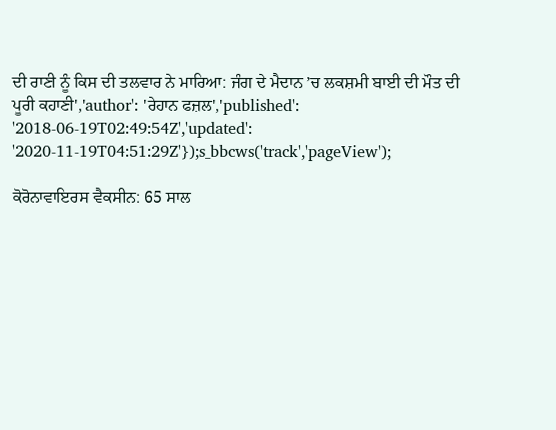ਦੀ ਰਾਣੀ ਨੂੰ ਕਿਸ ਦੀ ਤਲਵਾਰ ਨੇ ਮਾਰਿਆ: ਜੰਗ ਦੇ ਮੈਦਾਨ ’ਚ ਲਕਸ਼ਮੀ ਬਾਈ ਦੀ ਮੌਤ ਦੀ ਪੂਰੀ ਕਹਾਣੀ','author': 'ਰੇਹਾਨ ਫਜ਼ਲ','published': '2018-06-19T02:49:54Z','updated': '2020-11-19T04:51:29Z'});s_bbcws('track','pageView');

ਕੋਰੋਨਾਵਾਇਰਸ ਵੈਕਸੀਨ: 65 ਸਾਲ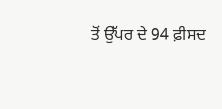ਤੋਂ ਉੱਪਰ ਦੇ 94 ਫ਼ੀਸਦ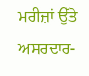ਮਰੀਜ਼ਾਂ ਉੱਤੇ ਅਸਰਦਾਰ-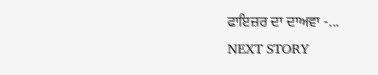ਫਾਇਜ਼ਰ ਦਾ ਦਾਅਵਾ -...
NEXT STORY